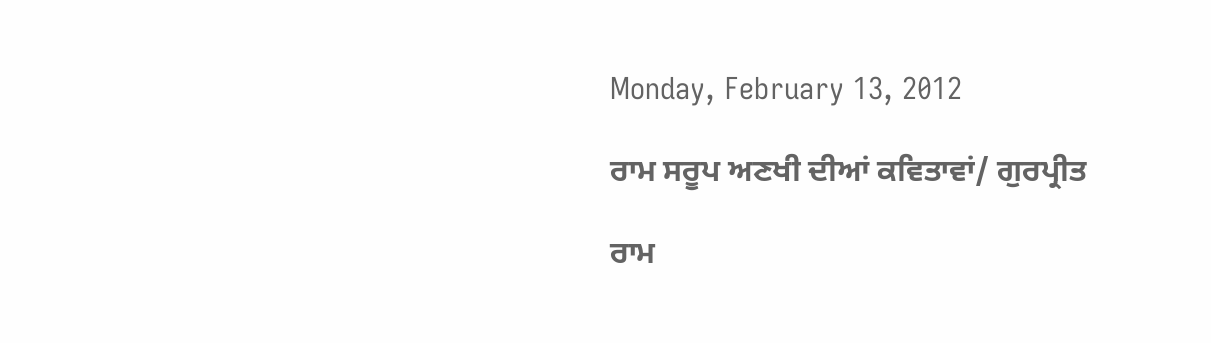Monday, February 13, 2012

ਰਾਮ ਸਰੂਪ ਅਣਖੀ ਦੀਆਂ ਕਵਿਤਾਵਾਂ/ ਗੁਰਪ੍ਰੀਤ

ਰਾਮ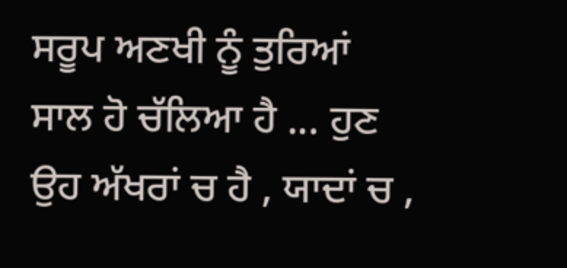ਸਰੂਪ ਅਣਖੀ ਨੂੰ ਤੁਰਿਆਂ ਸਾਲ ਹੋ ਚੱਲਿਆ ਹੈ ... ਹੁਣ ਉਹ ਅੱਖਰਾਂ ਚ ਹੈ , ਯਾਦਾਂ ਚ ,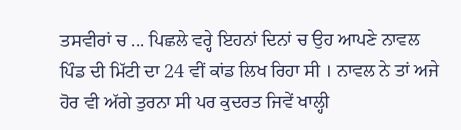ਤਸਵੀਰਾਂ ਚ ... ਪਿਛਲੇ ਵਰ੍ਹੇ ਇਹਨਾਂ ਦਿਨਾਂ ਚ ਉਹ ਆਪਣੇ ਨਾਵਲ ਪਿੰਡ ਦੀ ਮਿੱਟੀ ਦਾ 24 ਵੀਂ ਕਾਂਡ ਲਿਖ ਰਿਹਾ ਸੀ । ਨਾਵਲ ਨੇ ਤਾਂ ਅਜੇ ਹੋਰ ਵੀ ਅੱਗੇ ਤੁਰਨਾ ਸੀ ਪਰ ਕੁਦਰਤ ਜਿਵੇਂ ਖਾਲ੍ਹੀ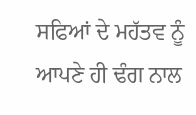ਸਫਿਆਂ ਦੇ ਮਹੱਤਵ ਨੂੰ ਆਪਣੇ ਹੀ ਢੰਗ ਨਾਲ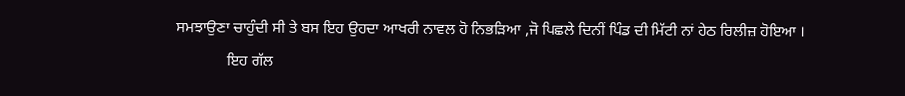ਸਮਝਾਉਣਾ ਚਾਹੁੰਦੀ ਸੀ ਤੇ ਬਸ ਇਹ ਉਹਦਾ ਆਖਰੀ ਨਾਵਲ ਹੋ ਨਿਭੜਿਆ ,ਜੋ ਪਿਛਲੇ ਦਿਨੀਂ ਪਿੰਡ ਦੀ ਮਿੱਟੀ ਨਾਂ ਹੇਠ ਰਿਲੀਜ਼ ਹੋਇਆ ।
             ਇਹ ਗੱਲ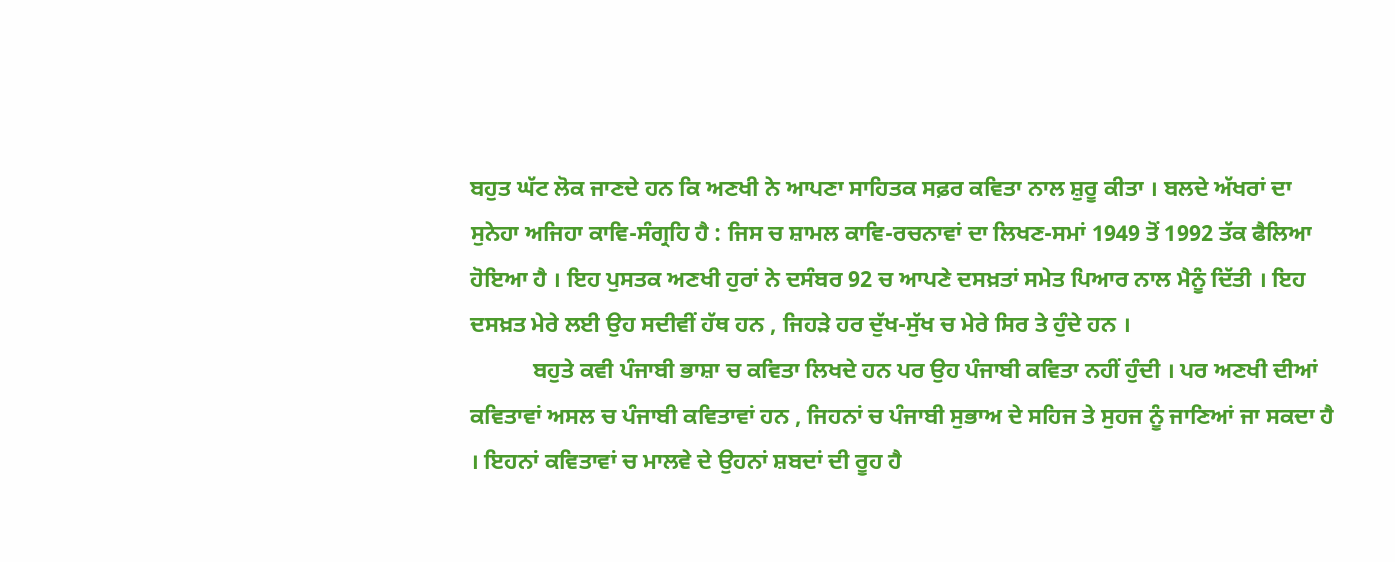ਬਹੁਤ ਘੱਟ ਲੋਕ ਜਾਣਦੇ ਹਨ ਕਿ ਅਣਖੀ ਨੇ ਆਪਣਾ ਸਾਹਿਤਕ ਸਫ਼ਰ ਕਵਿਤਾ ਨਾਲ ਸ਼ੁਰੂ ਕੀਤਾ । ਬਲਦੇ ਅੱਖਰਾਂ ਦਾ ਸੁਨੇਹਾ ਅਜਿਹਾ ਕਾਵਿ-ਸੰਗ੍ਰਹਿ ਹੈ : ਜਿਸ ਚ ਸ਼ਾਮਲ ਕਾਵਿ-ਰਚਨਾਵਾਂ ਦਾ ਲਿਖਣ-ਸਮਾਂ 1949 ਤੋਂ 1992 ਤੱਕ ਫੈਲਿਆ ਹੋਇਆ ਹੈ । ਇਹ ਪੁਸਤਕ ਅਣਖੀ ਹੁਰਾਂ ਨੇ ਦਸੰਬਰ 92 ਚ ਆਪਣੇ ਦਸਖ਼ਤਾਂ ਸਮੇਤ ਪਿਆਰ ਨਾਲ ਮੈਨੂੰ ਦਿੱਤੀ । ਇਹ ਦਸਖ਼ਤ ਮੇਰੇ ਲਈ ਉਹ ਸਦੀਵੀਂ ਹੱਥ ਹਨ , ਜਿਹੜੇ ਹਰ ਦੁੱਖ-ਸੁੱਖ ਚ ਮੇਰੇ ਸਿਰ ਤੇ ਹੁੰਦੇ ਹਨ ।
           ਬਹੁਤੇ ਕਵੀ ਪੰਜਾਬੀ ਭਾਸ਼ਾ ਚ ਕਵਿਤਾ ਲਿਖਦੇ ਹਨ ਪਰ ਉਹ ਪੰਜਾਬੀ ਕਵਿਤਾ ਨਹੀਂ ਹੁੰਦੀ । ਪਰ ਅਣਖੀ ਦੀਆਂ ਕਵਿਤਾਵਾਂ ਅਸਲ ਚ ਪੰਜਾਬੀ ਕਵਿਤਾਵਾਂ ਹਨ , ਜਿਹਨਾਂ ਚ ਪੰਜਾਬੀ ਸੁਭਾਅ ਦੇ ਸਹਿਜ ਤੇ ਸੁਹਜ ਨੂੰ ਜਾਣਿਆਂ ਜਾ ਸਕਦਾ ਹੈ । ਇਹਨਾਂ ਕਵਿਤਾਵਾਂ ਚ ਮਾਲਵੇ ਦੇ ਉਹਨਾਂ ਸ਼ਬਦਾਂ ਦੀ ਰੂਹ ਹੈ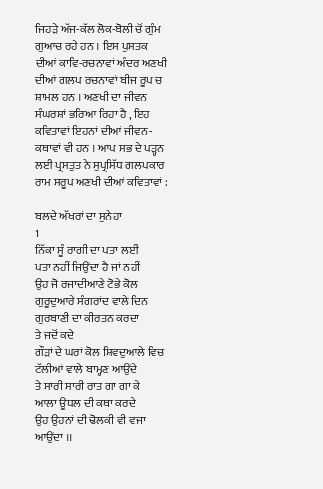ਜਿਹੜੇ ਅੱਜ-ਕੱਲ ਲੋਕ-ਬੋਲੀ ਚੋਂ ਗੁੰਮ ਗੁਆਚ ਰਹੇ ਹਨ । ਇਸ ਪੁਸਤਕ ਦੀਆਂ ਕਾਵਿ-ਰਚਨਾਵਾਂ ਅੰਦਰ ਅਣਖੀ ਦੀਆਂ ਗਲਪ ਰਚਨਾਵਾਂ ਬੀਜ ਰੂਪ ਚ ਸ਼ਾਮਲ ਹਨ । ਅਣਖੀ ਦਾ ਜੀਵਨ ਸੰਘਰਸ਼ਾਂ ਭਰਿਆ ਰਿਹਾ ਹੈ , ਇਹ ਕਵਿਤਾਵਾਂ ਇਹਨਾਂ ਦੀਆਂ ਜੀਵਨ-ਕਥਾਵਾਂ ਵੀ ਹਨ । ਆਪ ਸਭ ਦੇ ਪੜ੍ਹਨ ਲਈ ਪ੍ਰਸਤੁਤ ਨੇ ਸੁਪ੍ਰਸਿੱਧ ਗਲਪਕਾਰ ਰਾਮ ਸਰੂਪ ਅਣਖੀ ਦੀਆਂ ਕਵਿਤਾਵਾਂ :

ਬਲਦੇ ਅੱਖਰਾਂ ਦਾ ਸੁਨੇਹਾ
1
ਨਿੱਕਾ ਸੂੰ ਰਾਗੀ ਦਾ ਪਤਾ ਲਈਂ
ਪਤਾ ਨਹੀਂ ਜਿਉਂਦਾ ਹੈ ਜਾਂ ਨਹੀਂ
ਉਹ ਜੋ ਰਜਾਦੀਆਣੇ ਟੋਭੇ ਕੋਲ
ਗੁਰੂਦੁਆਰੇ ਸੰਗਰਾਂਦ ਵਾਲੇ ਦਿਨ
ਗੁਰਬਾਣੀ ਦਾ ਕੀਰਤਨ ਕਰਦਾ
ਤੇ ਜਦੋਂ ਕਦੇ
ਗੌੜਾਂ ਦੇ ਘਰਾਂ ਕੋਲ ਸ਼ਿਵਦੁਆਲੇ ਵਿਚ
ਟੱਲੀਆਂ ਵਾਲੇ ਬਾਮ੍ਹਣ ਆਉਂਦੇ
ਤੇ ਸਾਰੀ ਸਾਰੀ ਰਾਤ ਗਾ ਗਾ ਕੇ
ਆਲਾ ਊਧਲ ਦੀ ਕਥਾ ਕਰਦੇ
ਉਹ ਉਹਨਾਂ ਦੀ ਢੋਲਕੀ ਵੀ ਵਜਾ ਆਉਂਦਾ ।।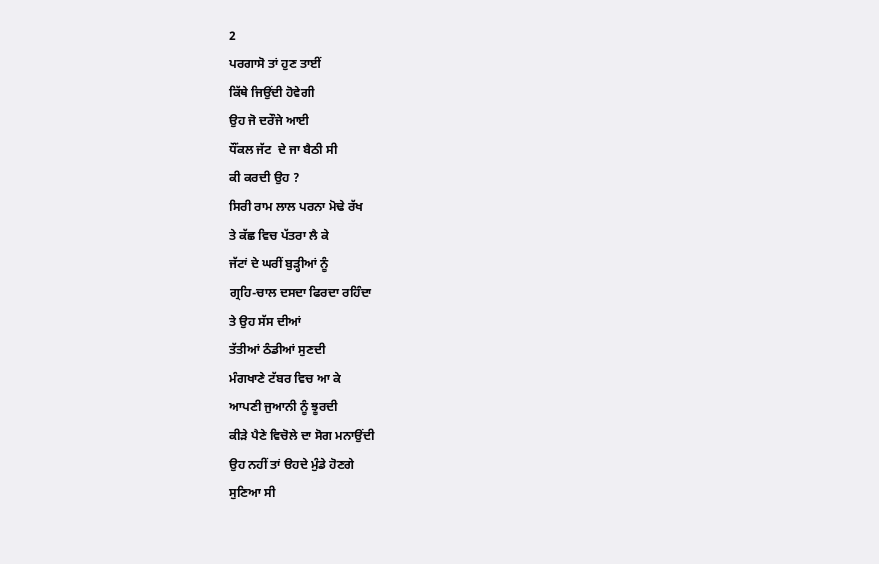2
ਪਰਗਾਸੋ ਤਾਂ ਹੁਣ ਤਾਈਂ
ਕਿੱਥੇ ਜਿਉਂਦੀ ਹੋਵੇਗੀ
ਉਹ ਜੋ ਦਰੌਜੇ ਆਈ
ਧੌਂਕਲ ਜੱਟ  ਦੇ ਜਾ ਬੈਠੀ ਸੀ
ਕੀ ਕਰਦੀ ਉਹ ?
ਸਿਰੀ ਰਾਮ ਲਾਲ ਪਰਨਾ ਮੋਢੇ ਰੱਖ
ਤੇ ਕੱਛ ਵਿਚ ਪੱਤਰਾ ਲੈ ਕੇ
ਜੱਟਾਂ ਦੇ ਘਰੀਂ ਬੁੜ੍ਹੀਆਂ ਨੂੰ
ਗ੍ਰਹਿ-ਚਾਲ ਦਸਦਾ ਫਿਰਦਾ ਰਹਿੰਦਾ
ਤੇ ਉਹ ਸੱਸ ਦੀਆਂ
ਤੱਤੀਆਂ ਠੰਡੀਆਂ ਸੁਣਦੀ
ਮੰਗਖਾਣੇ ਟੱਬਰ ਵਿਚ ਆ ਕੇ
ਆਪਣੀ ਜੁਆਨੀ ਨੂੰ ਝੂਰਦੀ
ਕੀੜੇ ਪੈਣੇ ਵਿਚੋਲੇ ਦਾ ਸੋਗ ਮਨਾਉਂਦੀ
ਉਹ ਨਹੀਂ ਤਾਂ ੳਹਦੇ ਮੁੰਡੇ ਹੋਣਗੇ
ਸੁਣਿਆ ਸੀ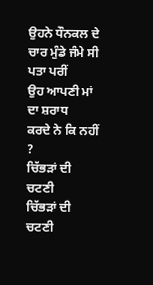ਉਹਨੇ ਧੌਨਕਲ ਦੇ ਚਾਰ ਮੁੰਡੇ ਜੰਮੇ ਸੀ
ਪਤਾ ਪਰੀਂ
ਉਹ ਆਪਣੀ ਮਾਂ ਦਾ ਸ਼ਰਾਧ
ਕਰਦੇ ਨੇ ਕਿ ਨਹੀਂ ?
ਚਿੱਭੜਾਂ ਦੀ ਚਟਣੀ
ਚਿੱਭੜਾਂ ਦੀ ਚਟਣੀ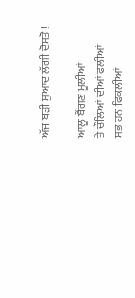ਅੱਜ ਬੜੀ ਸੁਆਦ ਲੱਗੀ ਦੋਸਤੋ !

ਆਲੂ ਬੈਂਗਣ ਮੂਲੀਆਂ
ਤੇ ਚੌਲਿਆਂ ਦੀਆਂ ਫਲੀਆਂ
ਸਭ ਹਨ ਫਿਕਲੀਆਂ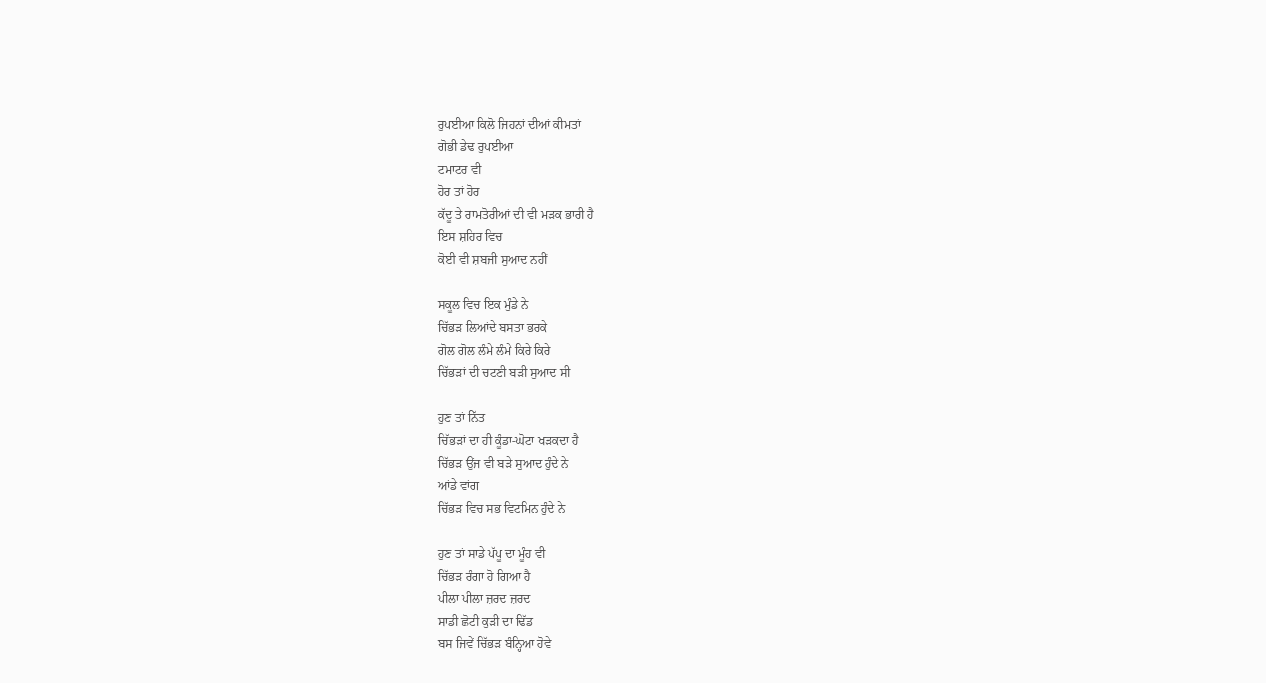ਰੁਪਈਆ ਕਿਲੋ ਜਿਹਨਾਂ ਦੀਆਂ ਕੀਮਤਾਂ
ਗੋਭੀ ਡੇਢ ਰੁਪਈਆ
ਟਮਾਟਰ ਵੀ
ਹੋਰ ਤਾਂ ਹੋਰ
ਕੱਦੂ ਤੇ ਰਾਮਤੋਰੀਆਂ ਦੀ ਵੀ ਮੜਕ ਭਾਰੀ ਹੈ
ਇਸ ਸ਼ਹਿਰ ਵਿਚ
ਕੋਈ ਵੀ ਸ਼ਬਜੀ ਸੁਆਦ ਨਹੀਂ

ਸਕੂਲ ਵਿਚ ਇਕ ਮੁੰਡੇ ਨੇ
ਚਿੱਭੜ ਲਿਆਂਦੇ ਬਸਤਾ ਭਰਕੇ
ਗੋਲ ਗੋਲ ਲੰਮੇ ਲੰਮੇ ਕਿਰੇ ਕਿਰੇ
ਚਿੱਭੜਾਂ ਦੀ ਚਟਣੀ ਬੜੀ ਸੁਆਦ ਸੀ

ਹੁਣ ਤਾਂ ਨਿੱਤ
ਚਿੱਭੜਾਂ ਦਾ ਹੀ ਕੂੰਡਾ-ਘੋਟਾ ਖੜਕਦਾ ਹੈ
ਚਿੱਭੜ ਉਂਜ ਵੀ ਬੜੇ ਸੁਆਦ ਹੁੰਦੇ ਨੇ
ਆਂਡੇ ਵਾਂਗ
ਚਿੱਭੜ ਵਿਚ ਸਭ ਵਿਟਮਿਨ ਹੁੰਦੇ ਨੇ

ਹੁਣ ਤਾਂ ਸਾਡੇ ਪੱਪੂ ਦਾ ਮੂੰਹ ਵੀ
ਚਿੱਭੜ ਰੰਗਾ ਹੋ ਗਿਆ ਹੈ
ਪੀਲਾ ਪੀਲਾ ਜ਼ਰਦ ਜ਼ਰਦ
ਸਾਡੀ ਛੋਟੀ ਕੁੜੀ ਦਾ ਢਿੱਡ
ਬਸ ਜਿਵੇਂ ਚਿੱਭੜ ਬੰਨ੍ਹਿਆ ਹੋਵੇ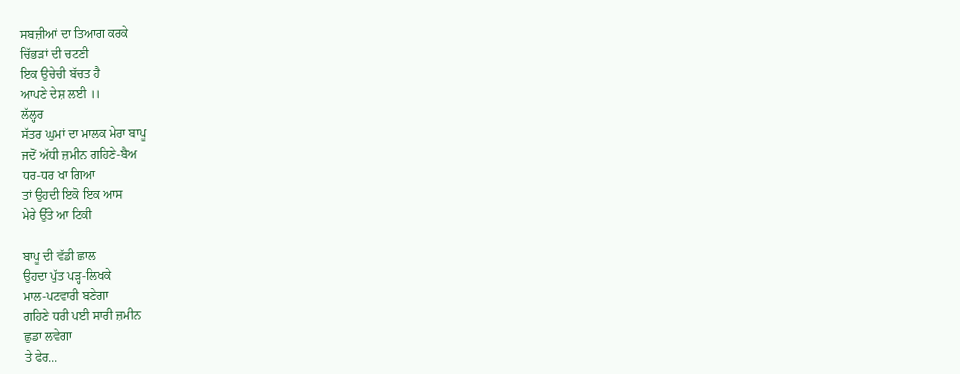ਸਬਜ਼ੀਆਂ ਦਾ ਤਿਆਗ ਕਰਕੇ
ਚਿੱਭੜਾਂ ਦੀ ਚਟਣੀ
ਇਕ ਉਚੇਚੀ ਬੱਚਤ ਹੈ
ਆਪਣੇ ਦੇਸ਼ ਲਈ ।।
ਲੱਲ੍ਹਰ
ਸੱਤਰ ਘੁਮਾਂ ਦਾ ਮਾਲਕ ਮੇਰਾ ਬਾਪੂ
ਜਦੋਂ ਅੱਧੀ ਜ਼ਮੀਨ ਗਹਿਣੇ-ਬੈਅ
ਧਰ-ਧਰ ਖਾ ਗਿਆ
ਤਾਂ ਉਹਦੀ ਇਕੋ ਇਕ ਆਸ
ਮੇਰੇ ਉੱਤੇ ਆ ਟਿਕੀ

ਬਾਪੂ ਦੀ ਵੱਡੀ ਛਾਲ
ਉਹਦਾ ਪੁੱਤ ਪੜ੍ਹ-ਲਿਖਕੇ
ਮਾਲ-ਪਟਵਾਰੀ ਬਣੇਗਾ
ਗਹਿਣੇ ਧਰੀ ਪਈ ਸਾਰੀ ਜ਼ਮੀਨ
ਛੁਡਾ ਲਵੇਗਾ
ਤੇ ਫੇਰ...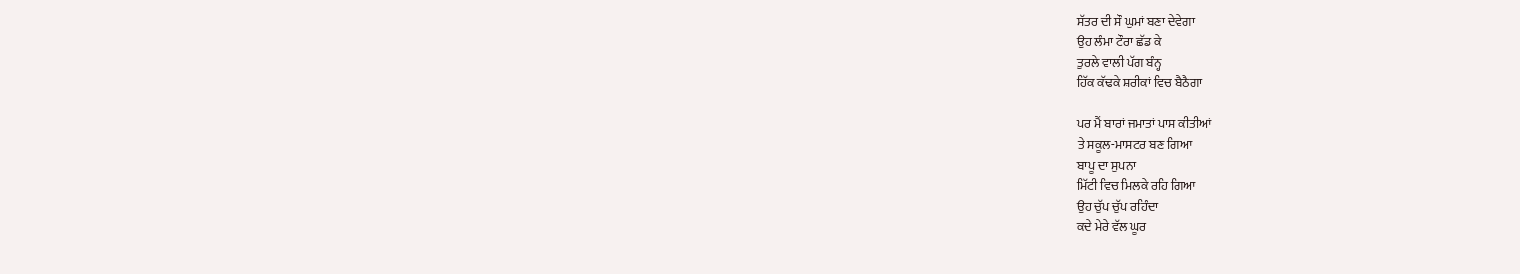ਸੱਤਰ ਦੀ ਸੌ ਘੁਮਾਂ ਬਣਾ ਦੇਵੇਗਾ
ਉਹ ਲੰਮਾ ਟੌਰਾ ਛੱਡ ਕੇ
ਤੁਰਲੇ ਵਾਲੀ ਪੱਗ ਬੰਨ੍ਹ
ਹਿੱਕ ਕੱਢਕੇ ਸ਼ਰੀਕਾਂ ਵਿਚ ਬੈਠੈਗਾ

ਪਰ ਮੈਂ ਬਾਰਾਂ ਜਮਾਤਾਂ ਪਾਸ ਕੀਤੀਆਂ
ਤੇ ਸਕੂਲ-ਮਾਸਟਰ ਬਣ ਗਿਆ
ਬਾਪੂ ਦਾ ਸੁਪਨਾ
ਮਿੱਟੀ ਵਿਚ ਮਿਲਕੇ ਰਹਿ ਗਿਆ
ਉਹ ਚੁੱਪ ਚੁੱਪ ਰਹਿੰਦਾ
ਕਦੇ ਮੇਰੇ ਵੱਲ ਘੂਰ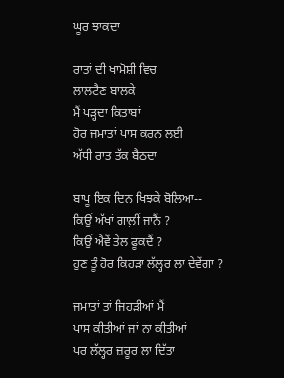ਘੂਰ ਝਾਕਦਾ

ਰਾਤਾਂ ਦੀ ਖਾਮੋਸ਼ੀ ਵਿਚ
ਲਾਲਟੈਣ ਬਾਲਕੇ
ਮੈਂ ਪੜ੍ਹਦਾ ਕਿਤਾਬਾਂ
ਹੋਰ ਜਮਾਤਾਂ ਪਾਸ ਕਰਨ ਲਈ
ਅੱਧੀ ਰਾਤ ਤੱਕ ਬੈਠਦਾ

ਬਾਪੂ ਇਕ ਦਿਨ ਖਿਝਕੇ ਬੋਲਿਆ--
ਕਿਉਂ ਅੱਖਾਂ ਗਾਲ਼ੀਂ ਜਾਨੈਂ ?
ਕਿਉਂ ਐਵੇਂ ਤੇਲ ਫੂਕਦੈਂ ?
ਹੁਣ ਤੂੰ ਹੋਰ ਕਿਹੜਾ ਲੱਲ੍ਹਰ ਲਾ ਦੇਵੇਂਗਾ ?

ਜਮਾਤਾਂ ਤਾਂ ਜਿਹੜੀਆਂ ਮੈਂ
ਪਾਸ ਕੀਤੀਆਂ ਜਾਂ ਨਾ ਕੀਤੀਆਂ
ਪਰ ਲੱਲ੍ਹਰ ਜ਼ਰੂਰ ਲਾ ਦਿੱਤਾ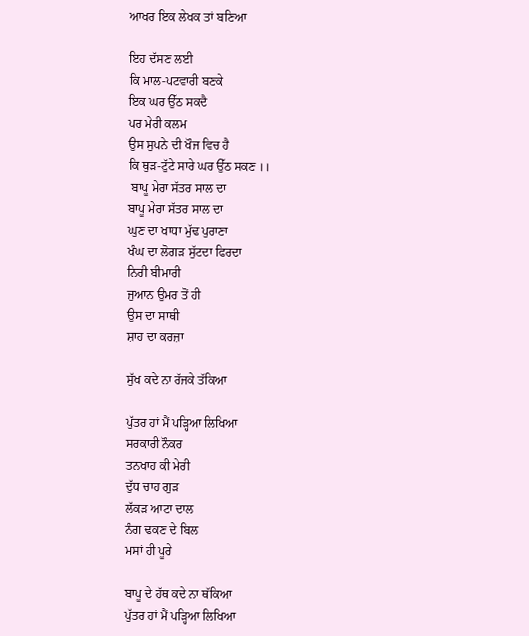ਆਖਰ ਇਕ ਲੇਖਕ ਤਾਂ ਬਣਿਆ

ਇਹ ਦੱਸਣ ਲਈ
ਕਿ ਮਾਲ-ਪਟਵਾਰੀ ਬਣਕੇ
ਇਕ ਘਰ ਉੱਠ ਸਕਦੈ
ਪਰ ਮੇਰੀ ਕਲਮ
ਉਸ ਸੁਪਨੇ ਦੀ ਖੌਜ ਵਿਚ ਹੈ
ਕਿ ਥੁੜ-ਟੁੱਟੇ ਸਾਰੇ ਘਰ ਉੱਠ ਸਕਣ ।।
 ਬਾਪੂ ਮੇਰਾ ਸੱਤਰ ਸਾਲ ਦਾ
ਬਾਪੂ ਮੇਰਾ ਸੱਤਰ ਸਾਲ ਦਾ
ਘੁਣ ਦਾ ਖਾਧਾ ਮੁੱਢ ਪੁਰਾਣਾ
ਖੰਘ ਦਾ ਲੋਗੜ ਸੁੱਟਦਾ ਫਿਰਦਾ
ਨਿਰੀ ਬੀਮਾਰੀ
ਜੁਆਨ ਉਮਰ ਤੋਂ ਹੀ
ਉਸ ਦਾ ਸਾਥੀ
ਸ਼ਾਹ ਦਾ ਕਰਜ਼ਾ

ਸੁੱਖ ਕਦੇ ਨਾ ਰੱਜਕੇ ਤੱਕਿਆ

ਪੁੱਤਰ ਹਾਂ ਮੈਂ ਪੜ੍ਹਿਆ ਲਿਖਿਆ
ਸਰਕਾਰੀ ਨੌਕਰ
ਤਨਖਾਹ ਕੀ ਮੇਰੀ
ਦੁੱਧ ਚਾਹ ਗੁੜ
ਲੱਕੜ ਆਟਾ ਦਾਲ
ਨੰਗ ਢਕਣ ਦੇ ਬਿਲ
ਮਸਾਂ ਹੀ ਪੂਰੇ

ਬਾਪੂ ਦੇ ਹੱਥ ਕਦੇ ਨਾ ਥੱਕਿਆ
ਪੁੱਤਰ ਹਾਂ ਮੈਂ ਪੜ੍ਹਿਆ ਲਿਖਿਆ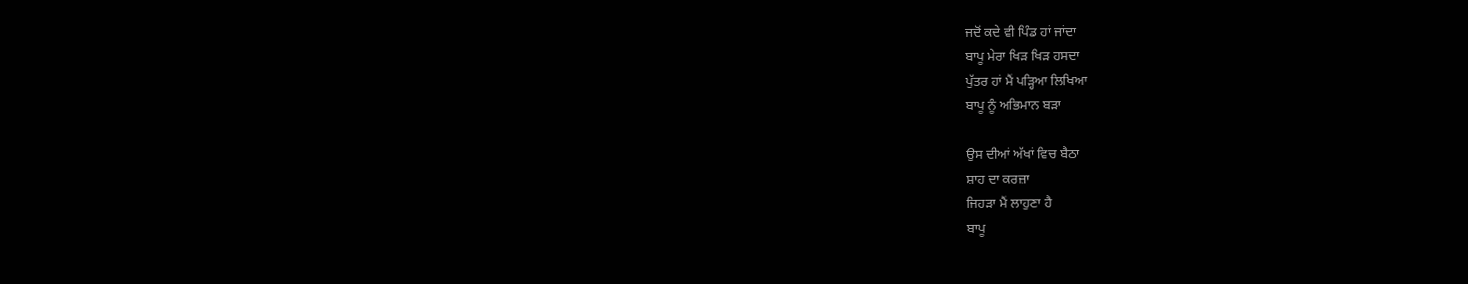ਜਦੋਂ ਕਦੇ ਵੀ ਪਿੰਡ ਹਾਂ ਜਾਂਦਾ
ਬਾਪੂ ਮੇਰਾ ਖਿੜ ਖਿੜ ਹਸਦਾ
ਪੁੱਤਰ ਹਾਂ ਮੈਂ ਪੜ੍ਹਿਆ ਲਿਖਿਆ
ਬਾਪੂ ਨੂੰ ਅਭਿਮਾਨ ਬੜਾ

ਉਸ ਦੀਆਂ ਅੱਖਾਂ ਵਿਚ ਬੈਠਾ
ਸ਼ਾਹ ਦਾ ਕਰਜ਼ਾ
ਜਿਹੜਾ ਮੈਂ ਲਾਹੁਣਾ ਹੈ
ਬਾਪੂ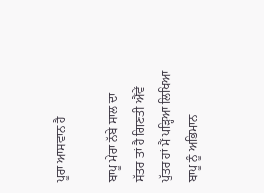ਪੂਰਾ ਆਸਵਾਨ ਹੈ

ਬਾਪੂ ਮੇਰਾ ਨੱਬੇ ਸਾਲ ਦਾ
ਸੱਤਰ ਤਾਂ ਹੈ ਗਿਣਤੀ ਐਂਵੇਂ
ਪੁੱਤਰ ਹਾਂ ਮੈਂ ਪੜ੍ਹਿਆ ਲਿਖਿਆ
ਬਾਪੂ ਨੂੰ ਅਭਿਮਾਨ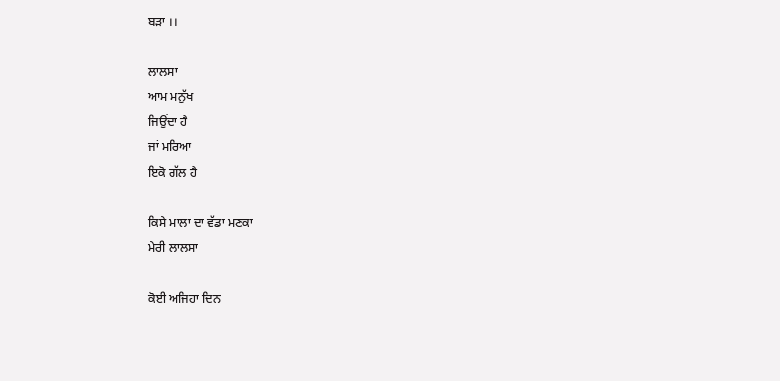ਬੜਾ ।।

ਲਾਲਸਾ
ਆਮ ਮਨੁੱਖ
ਜਿਉਂਦਾ ਹੈ
ਜਾਂ ਮਰਿਆ
ਇਕੋ ਗੱਲ ਹੈ

ਕਿਸੇ ਮਾਲਾ ਦਾ ਵੱਡਾ ਮਣਕਾ
ਮੇਰੀ ਲਾਲਸਾ

ਕੋਈ ਅਜਿਹਾ ਦਿਨ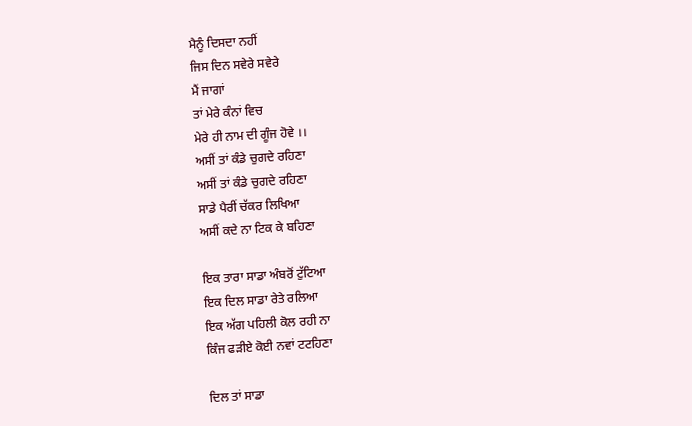ਮੈਨੂੰ ਦਿਸਦਾ ਨਹੀਂ
ਜਿਸ ਦਿਨ ਸਵੇਰੇ ਸਵੇਰੇ
ਮੈਂ ਜਾਗਾਂ
ਤਾਂ ਮੇਰੇ ਕੰਨਾਂ ਵਿਚ
ਮੇਰੇ ਹੀ ਨਾਮ ਦੀ ਗੂੰਜ ਹੋਵੇ ।।
ਅਸੀਂ ਤਾਂ ਕੰਡੇ ਚੁਗਦੇ ਰਹਿਣਾ
ਅਸੀਂ ਤਾਂ ਕੰਡੇ ਚੁਗਦੇ ਰਹਿਣਾ
ਸਾਡੇ ਪੈਰੀਂ ਚੱਕਰ ਲਿਖਿਆ
ਅਸੀਂ ਕਦੇ ਨਾ ਟਿਕ ਕੇ ਬਹਿਣਾ

ਇਕ ਤਾਰਾ ਸਾਡਾ ਅੰਬਰੋਂ ਟੁੱਟਿਆ
ਇਕ ਦਿਲ ਸਾਡਾ ਰੇਤੇ ਰਲਿਆ
ਇਕ ਅੱਗ ਪਹਿਲੀ ਕੋਲ ਰਹੀ ਨਾ
ਕਿੰਜ ਫੜੀਏ ਕੋਈ ਨਵਾਂ ਟਟਹਿਣਾ

ਦਿਲ ਤਾਂ ਸਾਡਾ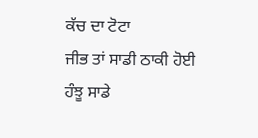ਕੱਚ ਦਾ ਟੋਟਾ
ਜੀਭ ਤਾਂ ਸਾਡੀ ਠਾਕੀ ਹੋਈ
ਹੰਝੂ ਸਾਡੇ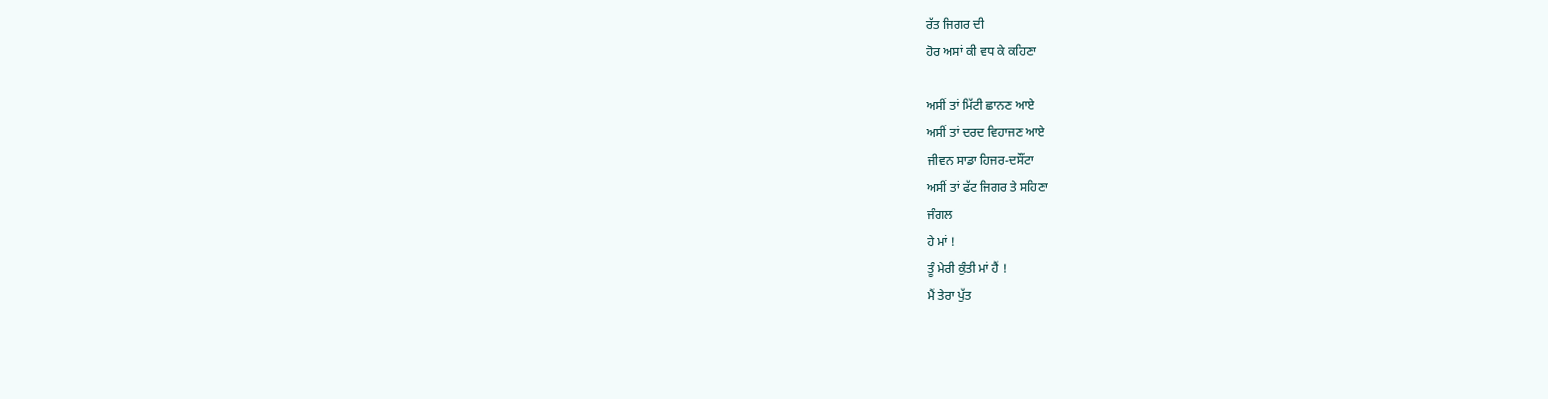ਰੱਤ ਜਿਗਰ ਦੀ
ਹੋਰ ਅਸਾਂ ਕੀ ਵਧ ਕੇ ਕਹਿਣਾ

ਅਸੀਂ ਤਾਂ ਮਿੱਟੀ ਛਾਨਣ ਆਏ
ਅਸੀਂ ਤਾਂ ਦਰਦ ਵਿਹਾਜਣ ਆਏ
ਜੀਵਨ ਸਾਡਾ ਹਿਜਰ-ਦਸੌਂਟਾ
ਅਸੀਂ ਤਾਂ ਫੱਟ ਜਿਗਰ ਤੇ ਸਹਿਣਾ
ਜੰਗਲ
ਹੇ ਮਾਂ !
ਤੂੰ ਮੇਰੀ ਕੁੰਤੀ ਮਾਂ ਹੈਂ !
ਮੈਂ ਤੇਰਾ ਪੁੱਤ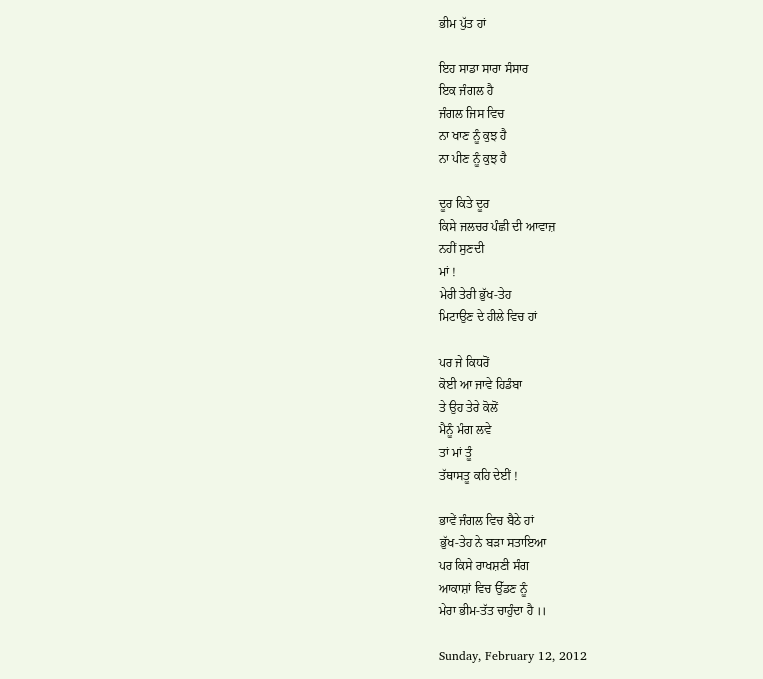ਭੀਮ ਪੁੱਤ ਹਾਂ

ਇਹ ਸਾਡਾ ਸਾਰਾ ਸੰਸਾਰ
ਇਕ ਜੰਗਲ ਹੈ
ਜੰਗਲ ਜਿਸ ਵਿਚ
ਨਾ ਖਾਣ ਨੂੰ ਕੁਝ ਹੈ
ਨਾ ਪੀਣ ਨੂੰ ਕੁਝ ਹੈ

ਦੂਰ ਕਿਤੇ ਦੂਰ
ਕਿਸੇ ਜਲਚਰ ਪੰਛੀ ਦੀ ਆਵਾਜ਼
ਨਹੀਂ ਸੁਣਦੀ
ਮਾਂ !
ਮੇਰੀ ਤੇਰੀ ਭੁੱਖ-ਤੇਹ
ਮਿਟਾਉਣ ਦੇ ਹੀਲੇ ਵਿਚ ਹਾਂ

ਪਰ ਜੇ ਕਿਧਰੋਂ
ਕੋਈ ਆ ਜਾਵੇ ਹਿਡੰਬਾ
ਤੇ ਉਹ ਤੇਰੇ ਕੋਲੋਂ
ਮੈਨੂੰ ਮੰਗ ਲਵੇ
ਤਾਂ ਮਾਂ ਤੂੰ
ਤੱਥਾਸਤੂ ਕਹਿ ਦੇਈਂ !

ਭਾਵੇਂ ਜੰਗਲ ਵਿਚ ਬੈਠੇ ਹਾਂ
ਭੁੱਖ-ਤੇਹ ਨੇ ਬੜਾ ਸਤਾਇਆ
ਪਰ ਕਿਸੇ ਰਾਖਸ਼ਣੀ ਸੰਗ
ਆਕਾਸ਼ਾਂ ਵਿਚ ਉੱਡਣ ਨੂੰ
ਮੇਰਾ ਭੀਮ-ਤੱਤ ਚਾਹੁੰਦਾ ਹੈ ।।

Sunday, February 12, 2012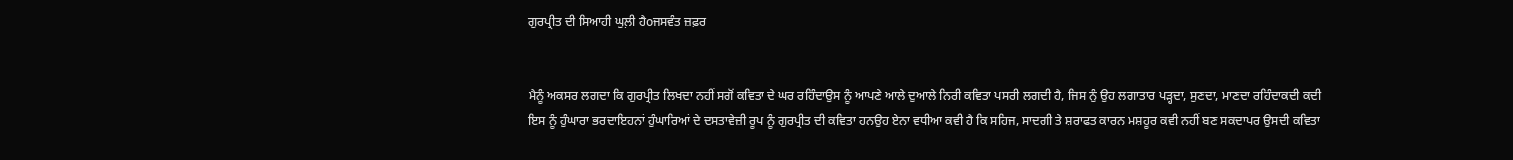ਗੁਰਪ੍ਰੀਤ ਦੀ ਸਿਆਹੀ ਘੁਲ਼ੀ ਹੈoਜਸਵੰਤ ਜ਼ਫ਼ਰ


ਮੈਨੂੰ ਅਕਸਰ ਲਗਦਾ ਕਿ ਗੁਰਪ੍ਰੀਤ ਲਿਖਦਾ ਨਹੀਂ ਸਗੋਂ ਕਵਿਤਾ ਦੇ ਘਰ ਰਹਿੰਦਾਉਸ ਨੂੰ ਆਪਣੇ ਆਲੇ ਦੁਆਲੇ ਨਿਰੀ ਕਵਿਤਾ ਪਸਰੀ ਲਗਦੀ ਹੈ, ਜਿਸ ਨੁੰ ਉਹ ਲਗਾਤਾਰ ਪੜ੍ਹਦਾ, ਸੁਣਦਾ, ਮਾਣਦਾ ਰਹਿੰਦਾਕਦੀ ਕਦੀ ਇਸ ਨੂੰ ਹੁੰਘਾਰਾ ਭਰਦਾਇਹਨਾਂ ਹੁੰਘਾਰਿਆਂ ਦੇ ਦਸਤਾਵੇਜ਼ੀ ਰੂਪ ਨੂੰ ਗੁਰਪ੍ਰੀਤ ਦੀ ਕਵਿਤਾ ਹਨਉਹ ਏਨਾ ਵਧੀਆ ਕਵੀ ਹੈ ਕਿ ਸਹਿਜ, ਸਾਦਗੀ ਤੇ ਸ਼ਰਾਫਤ ਕਾਰਨ ਮਸ਼ਹੂਰ ਕਵੀ ਨਹੀਂ ਬਣ ਸਕਦਾਪਰ ਉਸਦੀ ਕਵਿਤਾ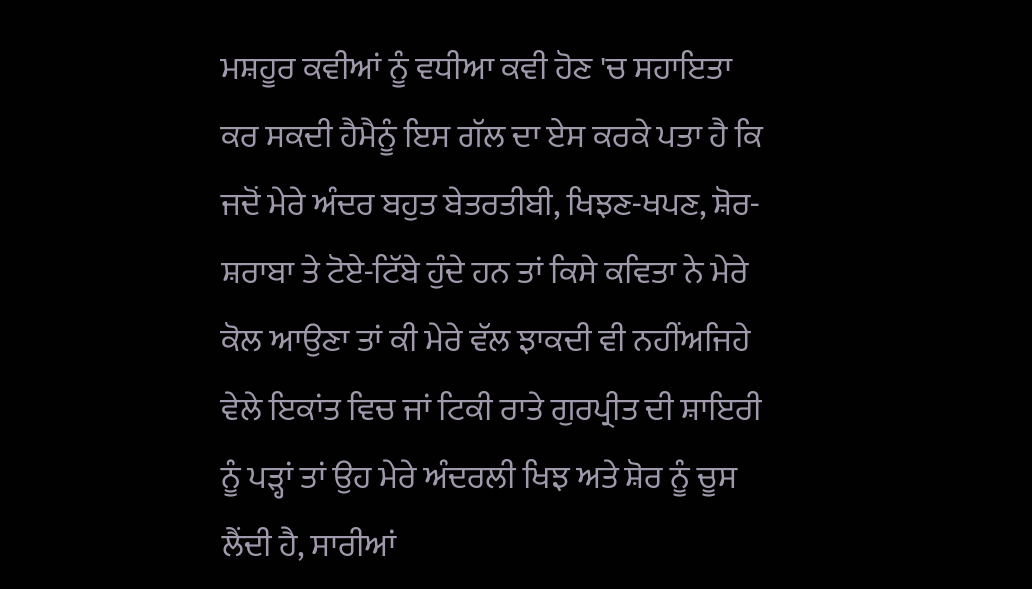ਮਸ਼ਹੂਰ ਕਵੀਆਂ ਨੂੰ ਵਧੀਆ ਕਵੀ ਹੋਣ 'ਚ ਸਹਾਇਤਾ ਕਰ ਸਕਦੀ ਹੈਮੈਨੂੰ ਇਸ ਗੱਲ ਦਾ ਏਸ ਕਰਕੇ ਪਤਾ ਹੈ ਕਿ ਜਦੋਂ ਮੇਰੇ ਅੰਦਰ ਬਹੁਤ ਬੇਤਰਤੀਬੀ, ਖਿਝਣ-ਖਪਣ, ਸ਼ੋਰ-ਸ਼ਰਾਬਾ ਤੇ ਟੋਏ-ਟਿੱਬੇ ਹੁੰਦੇ ਹਨ ਤਾਂ ਕਿਸੇ ਕਵਿਤਾ ਨੇ ਮੇਰੇ ਕੋਲ ਆਉਣਾ ਤਾਂ ਕੀ ਮੇਰੇ ਵੱਲ ਝਾਕਦੀ ਵੀ ਨਹੀਂਅਜਿਹੇ ਵੇਲੇ ਇਕਾਂਤ ਵਿਚ ਜਾਂ ਟਿਕੀ ਰਾਤੇ ਗੁਰਪ੍ਰੀਤ ਦੀ ਸ਼ਾਇਰੀ ਨੂੰ ਪੜ੍ਹਾਂ ਤਾਂ ਉਹ ਮੇਰੇ ਅੰਦਰਲੀ ਖਿਝ ਅਤੇ ਸ਼ੋਰ ਨੂੰ ਚੂਸ ਲੈਂਦੀ ਹੈ, ਸਾਰੀਆਂ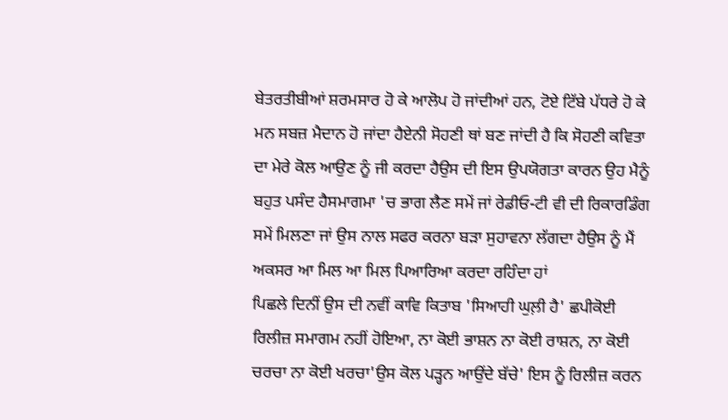ਬੇਤਰਤੀਬੀਆਂ ਸ਼ਰਮਸਾਰ ਹੋ ਕੇ ਆਲੋਪ ਹੋ ਜਾਂਦੀਆਂ ਹਨ, ਟੋਏ ਟਿੱਬੇ ਪੱਧਰੇ ਹੋ ਕੇ ਮਨ ਸਬਜ਼ ਮੈਦਾਨ ਹੋ ਜਾਂਦਾ ਹੈਏਨੀ ਸੋਹਣੀ ਥਾਂ ਬਣ ਜਾਂਦੀ ਹੈ ਕਿ ਸੋਹਣੀ ਕਵਿਤਾ ਦਾ ਮੇਰੇ ਕੋਲ ਆਉਣ ਨੂੰ ਜੀ ਕਰਦਾ ਹੈਉਸ ਦੀ ਇਸ ਉਪਯੋਗਤਾ ਕਾਰਨ ਉਹ ਮੈਨੂੰ ਬਹੁਤ ਪਸੰਦ ਹੈਸਮਾਗਮਾ 'ਚ ਭਾਗ ਲੈਣ ਸਮੇਂ ਜਾਂ ਰੇਡੀਓ-ਟੀ ਵੀ ਦੀ ਰਿਕਾਰਡਿੰਗ ਸਮੇਂ ਮਿਲਣਾ ਜਾਂ ਉਸ ਨਾਲ ਸਫਰ ਕਰਨਾ ਬੜਾ ਸੁਹਾਵਨਾ ਲੱਗਦਾ ਹੈਉਸ ਨੂੰ ਮੈਂ ਅਕਸਰ ਆ ਮਿਲ ਆ ਮਿਲ ਪਿਆਰਿਆ ਕਰਦਾ ਰਹਿੰਦਾ ਹਾਂ
ਪਿਛਲੇ ਦਿਨੀਂ ਉਸ ਦੀ ਨਵੀਂ ਕਾਵਿ ਕਿਤਾਬ 'ਸਿਆਹੀ ਘੁਲ਼ੀ ਹੈ' ਛਪੀਕੋਈ ਰਿਲੀਜ਼ ਸਮਾਗਮ ਨਹੀਂ ਹੋਇਆ, ਨਾ ਕੋਈ ਭਾਸ਼ਨ ਨਾ ਕੋਈ ਰਾਸ਼ਨ, ਨਾ ਕੋਈ ਚਰਚਾ ਨਾ ਕੋਈ ਖਰਚਾ'ਉਸ ਕੋਲ ਪੜ੍ਹਨ ਆਉਂਦੇ ਬੱਚੇ' ਇਸ ਨੂੰ ਰਿਲੀਜ਼ ਕਰਨ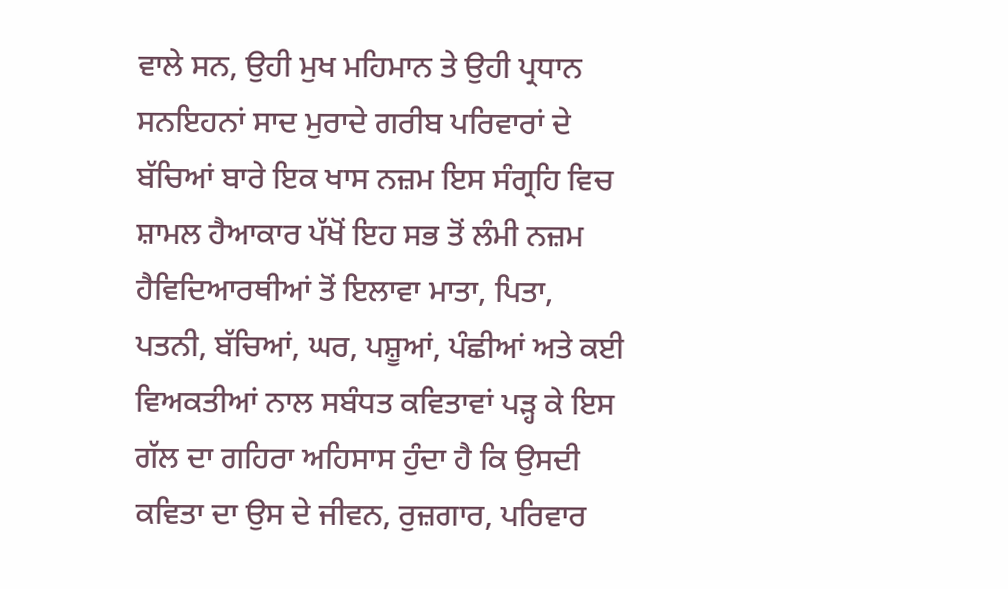ਵਾਲੇ ਸਨ, ਉਹੀ ਮੁਖ ਮਹਿਮਾਨ ਤੇ ਉਹੀ ਪ੍ਰਧਾਨ ਸਨਇਹਨਾਂ ਸਾਦ ਮੁਰਾਦੇ ਗਰੀਬ ਪਰਿਵਾਰਾਂ ਦੇ ਬੱਚਿਆਂ ਬਾਰੇ ਇਕ ਖਾਸ ਨਜ਼ਮ ਇਸ ਸੰਗ੍ਰਹਿ ਵਿਚ ਸ਼ਾਮਲ ਹੈਆਕਾਰ ਪੱਖੋਂ ਇਹ ਸਭ ਤੋਂ ਲੰਮੀ ਨਜ਼ਮ ਹੈਵਿਦਿਆਰਥੀਆਂ ਤੋਂ ਇਲਾਵਾ ਮਾਤਾ, ਪਿਤਾ, ਪਤਨੀ, ਬੱਚਿਆਂ, ਘਰ, ਪਸ਼ੂਆਂ, ਪੰਛੀਆਂ ਅਤੇ ਕਈ ਵਿਅਕਤੀਆਂ ਨਾਲ ਸਬੰਧਤ ਕਵਿਤਾਵਾਂ ਪੜ੍ਹ ਕੇ ਇਸ ਗੱਲ ਦਾ ਗਹਿਰਾ ਅਹਿਸਾਸ ਹੁੰਦਾ ਹੈ ਕਿ ਉਸਦੀ ਕਵਿਤਾ ਦਾ ਉਸ ਦੇ ਜੀਵਨ, ਰੁਜ਼ਗਾਰ, ਪਰਿਵਾਰ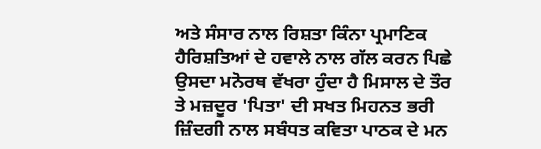ਅਤੇ ਸੰਸਾਰ ਨਾਲ ਰਿਸ਼ਤਾ ਕਿੰਨਾ ਪ੍ਰਮਾਣਿਕ ਹੈਰਿਸ਼ਤਿਆਂ ਦੇ ਹਵਾਲੇ ਨਾਲ ਗੱਲ ਕਰਨ ਪਿਛੇ ਉਸਦਾ ਮਨੋਰਥ ਵੱਖਰਾ ਹੁੰਦਾ ਹੈ ਮਿਸਾਲ ਦੇ ਤੌਰ ਤੇ ਮਜ਼ਦੂਰ 'ਪਿਤਾ' ਦੀ ਸਖਤ ਮਿਹਨਤ ਭਰੀ ਜ਼ਿੰਦਗੀ ਨਾਲ ਸਬੰਧਤ ਕਵਿਤਾ ਪਾਠਕ ਦੇ ਮਨ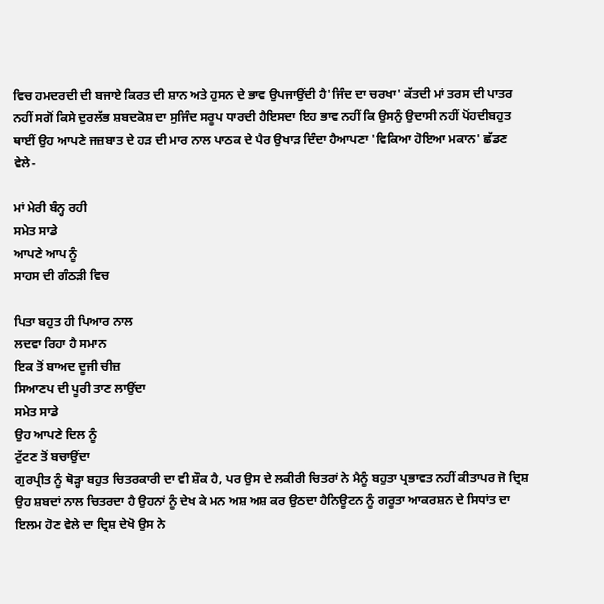ਵਿਚ ਹਮਦਰਦੀ ਦੀ ਬਜਾਏ ਕਿਰਤ ਦੀ ਸ਼ਾਨ ਅਤੇ ਹੁਸਨ ਦੇ ਭਾਵ ਉਪਜਾਉਂਦੀ ਹੈ'ਜਿੰਦ ਦਾ ਚਰਖਾ' ਕੱਤਦੀ ਮਾਂ ਤਰਸ ਦੀ ਪਾਤਰ ਨਹੀਂ ਸਗੋਂ ਕਿਸੇ ਦੁਰਲੱਭ ਸ਼ਬਦਕੋਸ਼ ਦਾ ਸੁਜਿੰਦ ਸਰੂਪ ਧਾਰਦੀ ਹੈਇਸਦਾ ਇਹ ਭਾਵ ਨਹੀਂ ਕਿ ਉਸਨੁੰ ਉਦਾਸੀ ਨਹੀਂ ਪੋਂਹਦੀਬਹੁਤ ਥਾਈਂ ਉਹ ਆਪਣੇ ਜਜ਼ਬਾਤ ਦੇ ਹੜ ਦੀ ਮਾਰ ਨਾਲ ਪਾਠਕ ਦੇ ਪੈਰ ਉਖਾੜ ਦਿੰਦਾ ਹੈਆਪਣਾ 'ਵਿਕਿਆ ਹੋਇਆ ਮਕਾਨ' ਛੱਡਣ ਵੇਲੇ-

ਮਾਂ ਮੇਰੀ ਬੰਨ੍ਹ ਰਹੀ
ਸਮੇਤ ਸਾਡੇ
ਆਪਣੇ ਆਪ ਨੂੰ
ਸਾਹਸ ਦੀ ਗੰਠੜੀ ਵਿਚ

ਪਿਤਾ ਬਹੁਤ ਹੀ ਪਿਆਰ ਨਾਲ
ਲਦਵਾ ਰਿਹਾ ਹੈ ਸਮਾਨ
ਇਕ ਤੋਂ ਬਾਅਦ ਦੂਜੀ ਚੀਜ਼
ਸਿਆਣਪ ਦੀ ਪੂਰੀ ਤਾਣ ਲਾਉਂਦਾ
ਸਮੇਤ ਸਾਡੇ
ਉਹ ਆਪਣੇ ਦਿਲ ਨੂੰ
ਟੁੱਟਣ ਤੋਂ ਬਚਾਉਂਦਾ
ਗੁਰਪ੍ਰੀਤ ਨੂੰ ਥੋੜ੍ਹਾ ਬਹੁਤ ਚਿਤਰਕਾਰੀ ਦਾ ਵੀ ਸ਼ੌਕ ਹੈ, ਪਰ ਉਸ ਦੇ ਲਕੀਰੀ ਚਿਤਰਾਂ ਨੇ ਮੈਨੂੰ ਬਹੁਤਾ ਪ੍ਰਭਾਵਤ ਨਹੀਂ ਕੀਤਾਪਰ ਜੋ ਦ੍ਰਿਸ਼ ਉਹ ਸ਼ਬਦਾਂ ਨਾਲ ਚਿਤਰਦਾ ਹੈ ਉਹਨਾਂ ਨੂੰ ਦੇਖ ਕੇ ਮਨ ਅਸ਼ ਅਸ਼ ਕਰ ਉਠਦਾ ਹੈਨਿਊਟਨ ਨੂੰ ਗਰੂਤਾ ਆਕਰਸ਼ਨ ਦੇ ਸਿਧਾਂਤ ਦਾ ਇਲਮ ਹੋਣ ਵੇਲੇ ਦਾ ਦ੍ਰਿਸ਼ ਦੇਖੋ ਉਸ ਨੇ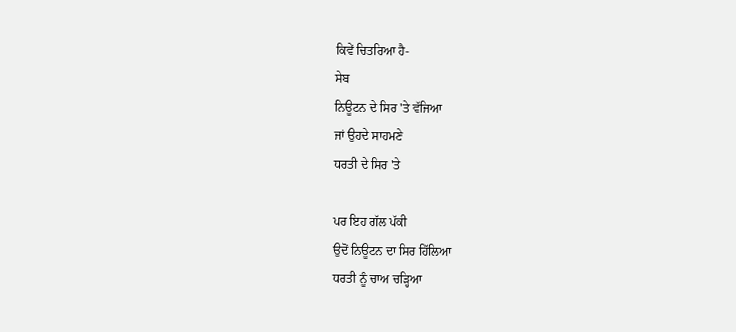ਕਿਵੇਂ ਚਿਤਰਿਆ ਹੈ-
ਸੇਬ
ਨਿਊਟਨ ਦੇ ਸਿਰ 'ਤੇ ਵੱਜਿਆ
ਜਾਂ ਉਹਦੇ ਸਾਹਮਣੇ
ਧਰਤੀ ਦੇ ਸਿਰ 'ਤੇ

ਪਰ ਇਹ ਗੱਲ ਪੱਕੀ
ਉਦੋਂ ਨਿਊਟਨ ਦਾ ਸਿਰ ਹਿੱਲਿਆ
ਧਰਤੀ ਨੂੰ ਚਾਅ ਚੜ੍ਹਿਆ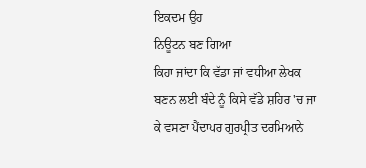ਇਕਦਮ ਉਹ
ਨਿਊਟਨ ਬਣ ਗਿਆ
ਕਿਹਾ ਜਾਂਦਾ ਕਿ ਵੱਡਾ ਜਾਂ ਵਧੀਆ ਲੇਖਕ ਬਣਨ ਲਈ ਬੰਦੇ ਨੂੰ ਕਿਸੇ ਵੱਡੇ ਸ਼ਹਿਰ 'ਚ ਜਾ ਕੇ ਵਸਣਾ ਪੈਂਦਾਪਰ ਗੁਰਪ੍ਰੀਤ ਦਰਮਿਆਨੇ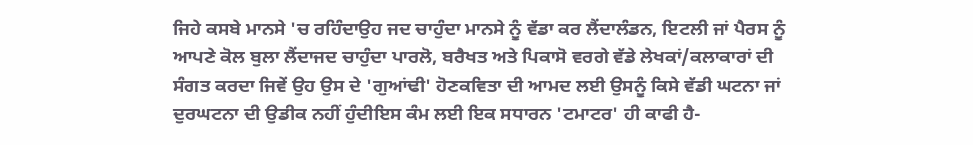ਜਿਹੇ ਕਸਬੇ ਮਾਨਸੇ 'ਚ ਰਹਿੰਦਾਉਹ ਜਦ ਚਾਹੁੰਦਾ ਮਾਨਸੇ ਨੂੰ ਵੱਡਾ ਕਰ ਲੈਂਦਾਲੰਡਨ, ਇਟਲੀ ਜਾਂ ਪੈਰਸ ਨੂੰ ਆਪਣੇ ਕੋਲ ਬੁਲਾ ਲੈਂਦਾਜਦ ਚਾਹੁੰਦਾ ਪਾਰਲੋ, ਬਰੈਖਤ ਅਤੇ ਪਿਕਾਸੋ ਵਰਗੇ ਵੱਡੇ ਲੇਖਕਾਂ/ਕਲਾਕਾਰਾਂ ਦੀ ਸੰਗਤ ਕਰਦਾ ਜਿਵੇਂ ਉਹ ਉਸ ਦੇ 'ਗੁਆਂਢੀ' ਹੋਣਕਵਿਤਾ ਦੀ ਆਮਦ ਲਈ ਉਸਨੂੰ ਕਿਸੇ ਵੱਡੀ ਘਟਨਾ ਜਾਂ ਦੁਰਘਟਨਾ ਦੀ ਉਡੀਕ ਨਹੀਂ ਹੁੰਦੀਇਸ ਕੰਮ ਲਈ ਇਕ ਸਧਾਰਨ 'ਟਮਾਟਰ' ਹੀ ਕਾਫੀ ਹੈ-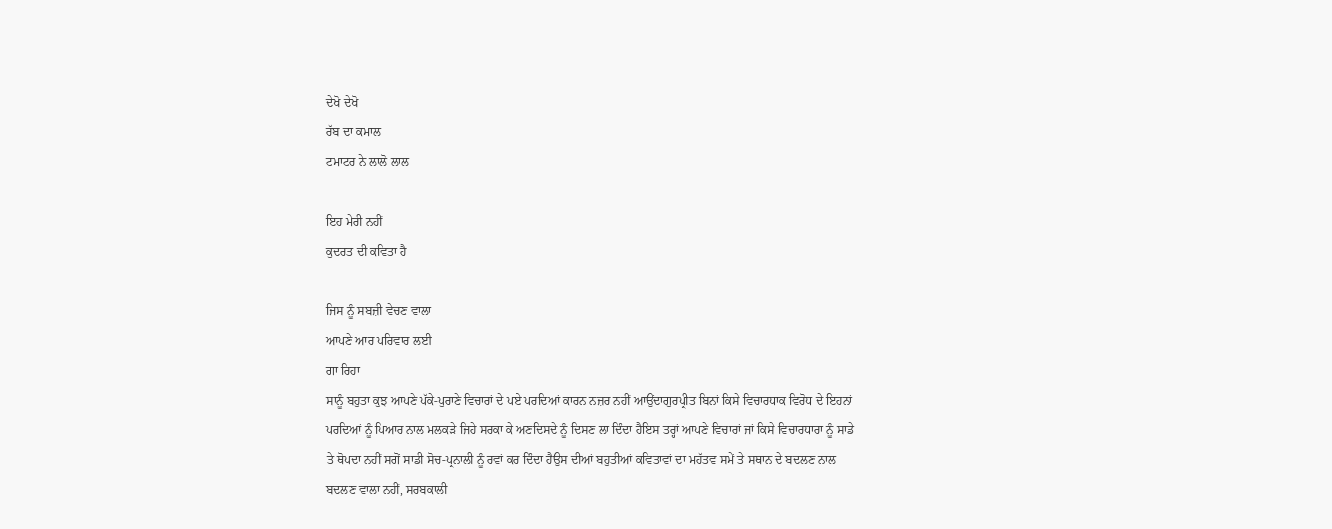ਦੇਖੋ ਦੇਖੋ
ਰੱਬ ਦਾ ਕਮਾਲ
ਟਮਾਟਰ ਨੇ ਲਾਲੋ ਲਾਲ

ਇਹ ਮੇਰੀ ਨਹੀਂ
ਕੁਦਰਤ ਦੀ ਕਵਿਤਾ ਹੈ

ਜਿਸ ਨੂੰ ਸਬਜ਼ੀ ਵੇਚਣ ਵਾਲਾ
ਆਪਣੇ ਆਰ ਪਰਿਵਾਰ ਲਈ
ਗਾ ਰਿਹਾ
ਸਾਨੂੰ ਬਹੁਤਾ ਕੁਝ ਆਪਣੇ ਪੱਕੇ-ਪੁਰਾਣੇ ਵਿਚਾਰਾਂ ਦੇ ਪਏ ਪਰਦਿਆਂ ਕਾਰਨ ਨਜ਼ਰ ਨਹੀਂ ਆਉਂਦਾਗੁਰਪ੍ਰੀਤ ਬਿਨਾਂ ਕਿਸੇ ਵਿਚਾਰਧਾਕ ਵਿਰੋਧ ਦੇ ਇਹਨਾਂ ਪਰਦਿਆਂ ਨੂੰ ਪਿਆਰ ਨਾਲ ਮਲਕੜੇ ਜਿਹੇ ਸਰਕਾ ਕੇ ਅਣਦਿਸਦੇ ਨੂੰ ਦਿਸਣ ਲਾ ਦਿੰਦਾ ਹੈਇਸ ਤਰ੍ਹਾਂ ਆਪਣੇ ਵਿਚਾਰਾਂ ਜਾਂ ਕਿਸੇ ਵਿਚਾਰਧਾਰਾ ਨੂੰ ਸਾਡੇ ਤੇ ਥੋਪਦਾ ਨਹੀਂ ਸਗੋਂ ਸਾਡੀ ਸੋਚ-ਪ੍ਰਨਾਲੀ ਨੂੰ ਰਵਾਂ ਕਰ ਦਿੰਦਾ ਹੈਉਸ ਦੀਆਂ ਬਹੁਤੀਆਂ ਕਵਿਤਾਵਾਂ ਦਾ ਮਹੱਤਵ ਸਮੇਂ ਤੇ ਸਥਾਨ ਦੇ ਬਦਲਣ ਨਾਲ ਬਦਲਣ ਵਾਲਾ ਨਹੀਂ, ਸਰਬਕਾਲੀ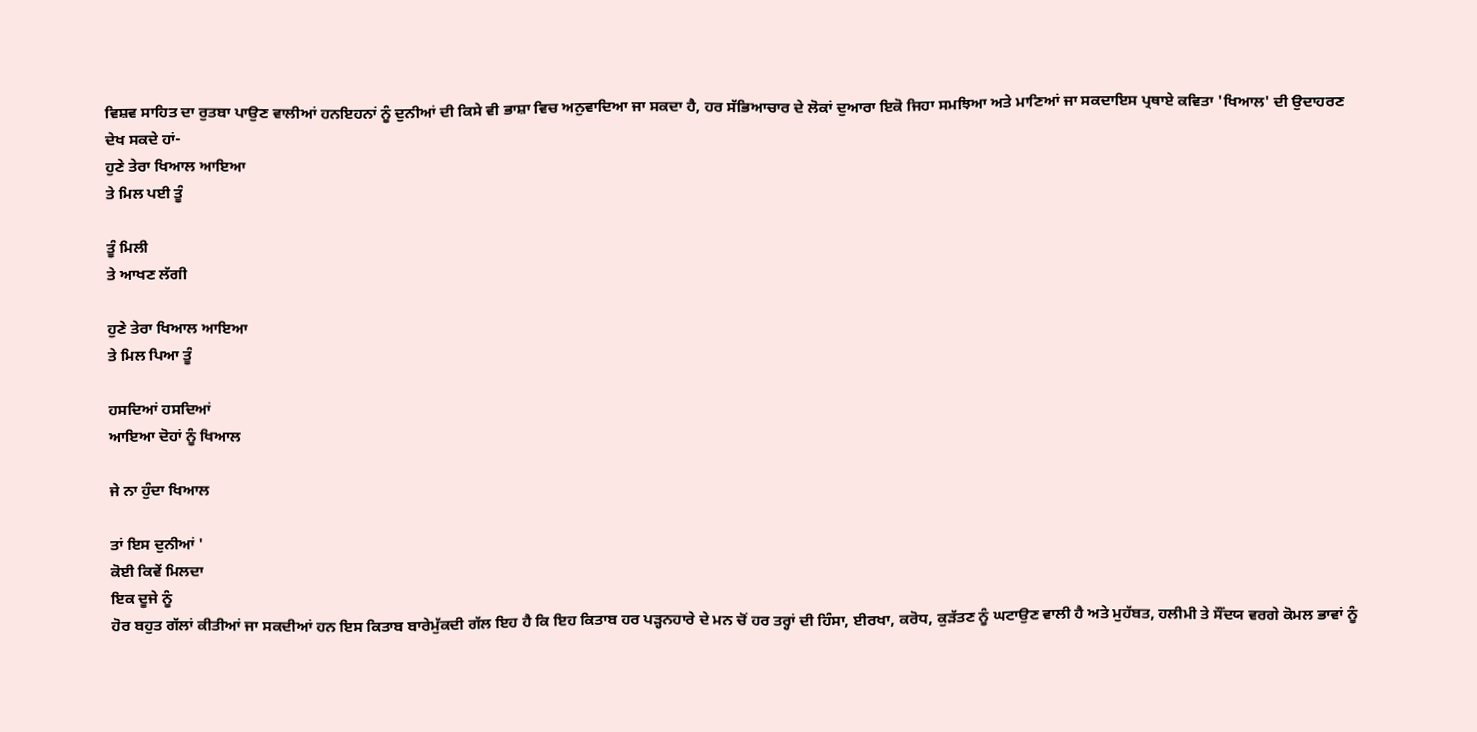ਵਿਸ਼ਵ ਸਾਹਿਤ ਦਾ ਰੁਤਬਾ ਪਾਉਣ ਵਾਲੀਆਂ ਹਨਇਹਨਾਂ ਨੂੰ ਦੁਨੀਆਂ ਦੀ ਕਿਸੇ ਵੀ ਭਾਸ਼ਾ ਵਿਚ ਅਨੁਵਾਦਿਆ ਜਾ ਸਕਦਾ ਹੈ, ਹਰ ਸੱਭਿਆਚਾਰ ਦੇ ਲੋਕਾਂ ਦੁਆਰਾ ਇਕੋ ਜਿਹਾ ਸਮਝਿਆ ਅਤੇ ਮਾਣਿਆਂ ਜਾ ਸਕਦਾਇਸ ਪ੍ਰਥਾਏ ਕਵਿਤਾ 'ਖਿਆਲ' ਦੀ ਉਦਾਹਰਣ ਦੇਖ ਸਕਦੇ ਹਾਂ-
ਹੁਣੇ ਤੇਰਾ ਖਿਆਲ ਆਇਆ
ਤੇ ਮਿਲ ਪਈ ਤੂੰ

ਤੂੰ ਮਿਲੀ
ਤੇ ਆਖਣ ਲੱਗੀ

ਹੁਣੇ ਤੇਰਾ ਖਿਆਲ ਆਇਆ
ਤੇ ਮਿਲ ਪਿਆ ਤੂੰ

ਹਸਦਿਆਂ ਹਸਦਿਆਂ
ਆਇਆ ਦੋਹਾਂ ਨੂੰ ਖਿਆਲ

ਜੇ ਨਾ ਹੁੰਦਾ ਖਿਆਲ

ਤਾਂ ਇਸ ਦੁਨੀਆਂ '
ਕੋਈ ਕਿਵੇਂ ਮਿਲਦਾ
ਇਕ ਦੂਜੇ ਨੂੰ
ਹੋਰ ਬਹੁਤ ਗੱਲਾਂ ਕੀਤੀਆਂ ਜਾ ਸਕਦੀਆਂ ਹਨ ਇਸ ਕਿਤਾਬ ਬਾਰੇਮੁੱਕਦੀ ਗੱਲ ਇਹ ਹੈ ਕਿ ਇਹ ਕਿਤਾਬ ਹਰ ਪੜ੍ਹਨਹਾਰੇ ਦੇ ਮਨ ਚੋਂ ਹਰ ਤਰ੍ਹਾਂ ਦੀ ਹਿੰਸਾ, ਈਰਖਾ, ਕਰੋਧ, ਕੁੜੱਤਣ ਨੂੰ ਘਟਾਉਣ ਵਾਲੀ ਹੈ ਅਤੇ ਮੁਹੱਬਤ, ਹਲੀਮੀ ਤੇ ਸੌਂਦਯ ਵਰਗੇ ਕੋਮਲ ਭਾਵਾਂ ਨੂੰ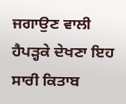ਜਗਾਉਣ ਵਾਲੀ ਹੈਪੜ੍ਹਕੇ ਦੇਖਣਾ ਇਹ ਸਾਰੀ ਕਿਤਾਬ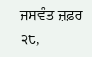ਜਸਵੰਤ ਜ਼ਫ਼ਰ
੨੮,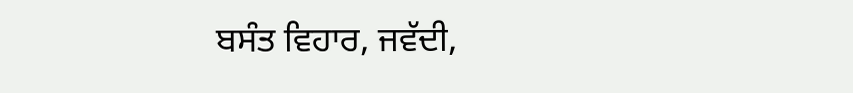ਬਸੰਤ ਵਿਹਾਰ, ਜਵੱਦੀ,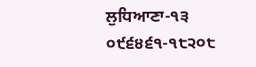ਲੁਧਿਆਣਾ-੧੩
੦੯੬੪੬੧-੧੮੨੦੮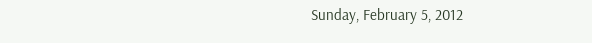Sunday, February 5, 2012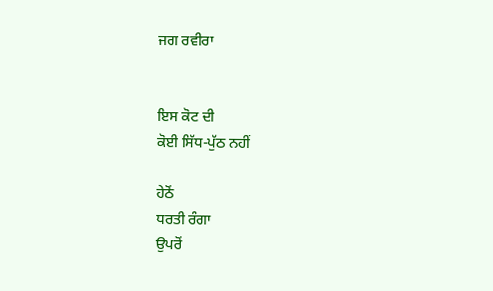ਜਗ ਰਵੀਰਾ


ਇਸ ਕੋਟ ਦੀ
ਕੋਈ ਸਿੱਧ-ਪੁੱਠ ਨਹੀਂ

ਹੇਠੋਂ
ਧਰਤੀ ਰੰਗਾ
ਉਪਰੋਂ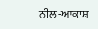ਨੀਲ-ਆਕਾਸ਼